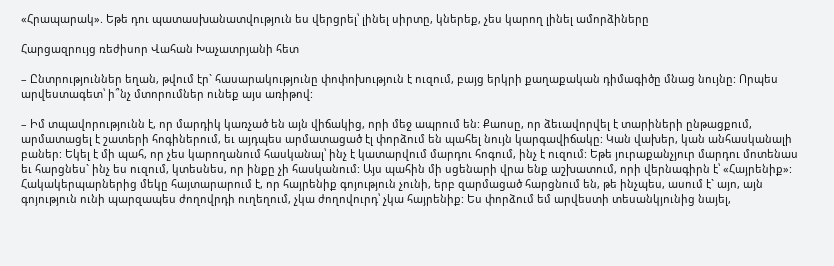«Հրապարակ». Եթե դու պատասխանատվություն ես վերցրել՝ լինել սիրտը, կներեք, չես կարող լինել ամորձիները

Հարցազրույց ռեժիսոր Վահան Խաչատրյանի հետ

– Ընտրություններ եղան, թվում էր` հասարակությունը փոփոխություն է ուզում, բայց երկրի քաղաքական դիմագիծը մնաց նույնը: Որպես արվեստագետ՝ ի՞նչ մտորումներ ունեք այս առիթով:

– Իմ տպավորությունն է, որ մարդիկ կառչած են այն վիճակից, որի մեջ ապրում են: Քաոսը, որ ձեւավորվել է տարիների ընթացքում, արմատացել է շատերի հոգիներում, եւ այդպես արմատացած էլ փորձում են պահել նույն կարգավիճակը: Կան վախեր, կան անհասկանալի բաներ: Եկել է մի պահ, որ չես կարողանում հասկանալ՝ ինչ է կատարվում մարդու հոգում, ինչ է ուզում: Եթե յուրաքանչյուր մարդու մոտենաս եւ հարցնես` ինչ ես ուզում, կտեսնես, որ ինքը չի հասկանում: Այս պահին մի սցենարի վրա ենք աշխատում, որի վերնագիրն է՝ «Հայրենիք»: Հակակերպարներից մեկը հայտարարում է, որ հայրենիք գոյություն չունի, երբ զարմացած հարցնում են, թե ինչպես, ասում է` այո, այն գոյություն ունի պարզապես ժողովրդի ուղեղում, չկա ժողովուրդ՝ չկա հայրենիք: Ես փորձում եմ արվեստի տեսանկյունից նայել,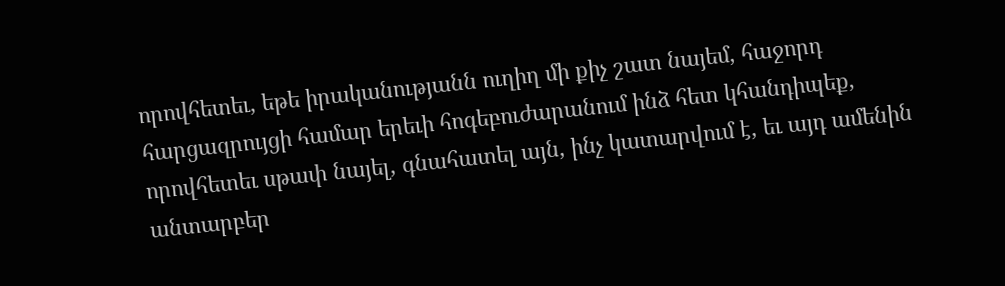որովհետեւ, եթե իրականությանն ուղիղ մի քիչ շատ նայեմ, հաջորդ հարցազրույցի համար երեւի հոգեբուժարանում ինձ հետ կհանդիպեք, որովհետեւ սթափ նայել, գնահատել այն, ինչ կատարվում է, եւ այդ ամենին անտարբեր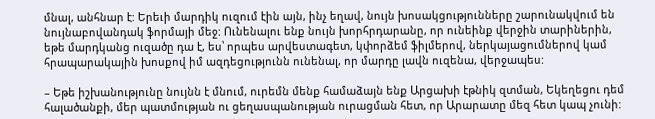մնալ, անհնար է: Երեւի մարդիկ ուզում էին այն, ինչ եղավ, նույն խոսակցությունները շարունակվում են նույնաբովանդակ ֆորմայի մեջ: Ունենալու ենք նույն խորհրդարանը, որ ունեինք վերջին տարիներին, եթե մարդկանց ուզածը դա է, ես՝ որպես արվեստագետ, կփորձեմ ֆիլմերով, ներկայացումներով կամ հրապարակային խոսքով իմ ազդեցությունն ունենալ, որ մարդը լավն ուզենա, վերջապես:

– Եթե իշխանությունը նույնն է մնում, ուրեմն մենք համաձայն ենք Արցախի էթնիկ զտման, Եկեղեցու դեմ հալածանքի, մեր պատմության ու ցեղասպանության ուրացման հետ, որ Արարատը մեզ հետ կապ չունի: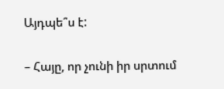Այդպե՞ս է:

– Հայը, որ չունի իր սրտում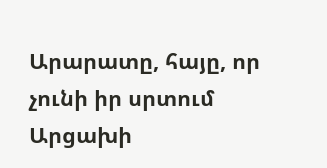Արարատը, հայը, որ չունի իր սրտում Արցախի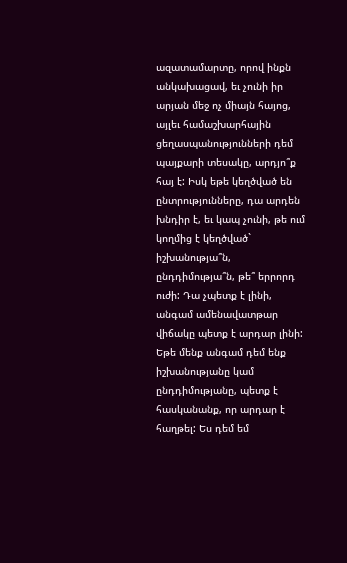ազատամարտը, որով ինքն անկախացավ, եւ չունի իր արյան մեջ ոչ միայն հայոց, այլեւ համաշխարհային ցեղասպանությունների դեմ պայքարի տեսակը, արդյո՞ք հայ է: Իսկ եթե կեղծված են ընտրությունները, դա արդեն խնդիր է, եւ կապ չունի, թե ում կողմից է կեղծված` իշխանությա՞ն, ընդդիմությա՞ն, թե՞ երրորդ ուժի: Դա չպետք է լինի, անգամ ամենավատթար վիճակը պետք է արդար լինի: Եթե մենք անգամ դեմ ենք իշխանությանը կամ ընդդիմությանը, պետք է հասկանանք, որ արդար է հաղթել: Ես դեմ եմ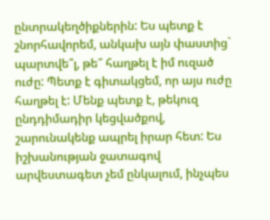ընտրակեղծիքներին: Ես պետք է շնորհավորեմ, անկախ այն փաստից` պարտվե՞լ, թե՞ հաղթել է իմ ուզած ուժը: Պետք է գիտակցեմ, որ այս ուժը հաղթել է: Մենք պետք է, թեկուզ ընդդիմադիր կեցվածքով, շարունակենք ապրել իրար հետ: Ես իշխանության ջատագով արվեստագետ չեմ ընկալում, ինչպես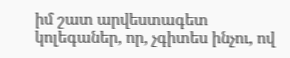իմ շատ արվեստագետ կոլեգաներ, որ, չգիտես ինչու, ով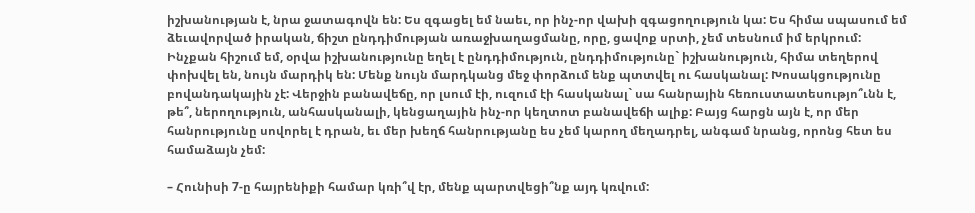իշխանության է, նրա ջատագովն են: Ես զգացել եմ նաեւ, որ ինչ-որ վախի զգացողություն կա: Ես հիմա սպասում եմ ձեւավորված իրական, ճիշտ ընդդիմության առաջխաղացմանը, որը, ցավոք սրտի, չեմ տեսնում իմ երկրում: Ինչքան հիշում եմ, օրվա իշխանությունը եղել է ընդդիմություն, ընդդիմությունը` իշխանություն, հիմա տեղերով փոխվել են, նույն մարդիկ են: Մենք նույն մարդկանց մեջ փորձում ենք պտտվել ու հասկանալ: Խոսակցությունը բովանդակային չէ: Վերջին բանավեճը, որ լսում էի, ուզում էի հասկանալ` սա հանրային հեռուստատեսությո՞ւնն է, թե՞, ներողություն, անհասկանալի, կենցաղային ինչ-որ կեղտոտ բանավեճի ալիք: Բայց հարցն այն է, որ մեր հանրությունը սովորել է դրան, եւ մեր խեղճ հանրությանը ես չեմ կարող մեղադրել, անգամ նրանց, որոնց հետ ես համաձայն չեմ:

– Հունիսի 7-ը հայրենիքի համար կռի՞վ էր, մենք պարտվեցի՞նք այդ կռվում: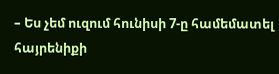– Ես չեմ ուզում հունիսի 7-ը համեմատել հայրենիքի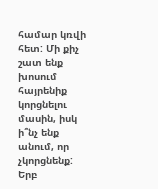համար կռվի հետ: Մի քիչ շատ ենք խոսում հայրենիք կորցնելու մասին, իսկ ի՞նչ ենք անում, որ չկորցնենք: Երբ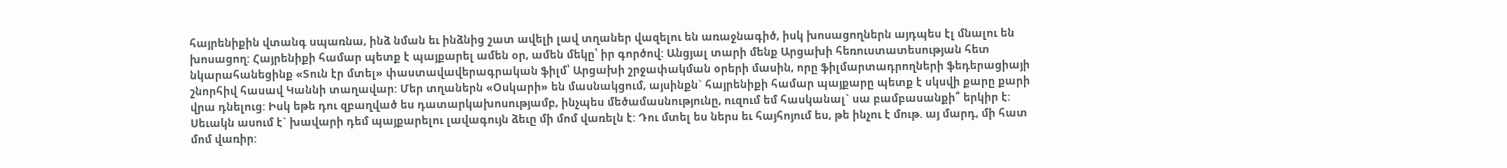հայրենիքին վտանգ սպառնա, ինձ նման եւ ինձնից շատ ավելի լավ տղաներ վազելու են առաջնագիծ, իսկ խոսացողներն այդպես էլ մնալու են խոսացող: Հայրենիքի համար պետք է պայքարել ամեն օր, ամեն մեկը՝ իր գործով: Անցյալ տարի մենք Արցախի հեռուստատեսության հետ նկարահանեցինք «Տուն էր մտել» փաստավավերագրական ֆիլմ՝ Արցախի շրջափակման օրերի մասին, որը ֆիլմարտադրողների ֆեդերացիայի շնորհիվ հասավ Կաննի տաղավար: Մեր տղաներն «Օսկարի» են մասնակցում, այսինքն` հայրենիքի համար պայքարը պետք է սկսվի քարը քարի վրա դնելուց: Իսկ եթե դու զբաղված ես դատարկախոսությամբ, ինչպես մեծամասնությունը, ուզում եմ հասկանալ` սա բամբասանքի՞ երկիր է: Սեւակն ասում է` խավարի դեմ պայքարելու լավագույն ձեւը մի մոմ վառելն է: Դու մտել ես ներս եւ հայհոյում ես, թե ինչու է մութ. այ մարդ, մի հատ մոմ վառիր: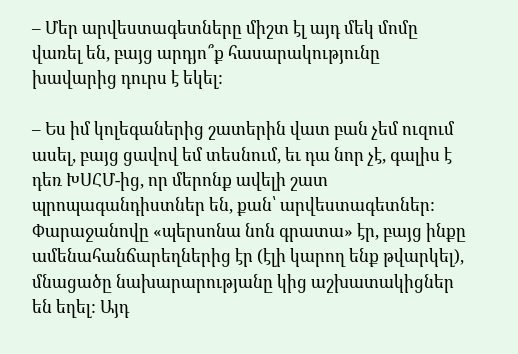– Մեր արվեստագետները միշտ էլ այդ մեկ մոմը վառել են, բայց արդյո՞ք հասարակությունը խավարից դուրս է եկել:

– Ես իմ կոլեգաներից շատերին վատ բան չեմ ուզում ասել, բայց ցավով եմ տեսնում, եւ դա նոր չէ, գալիս է դեռ ԽՍՀՄ-ից, որ մերոնք ավելի շատ պրոպագանդիստներ են, քան՝ արվեստագետներ: Փարաջանովը «պերսոնա նոն գրատա» էր, բայց ինքը ամենահանճարեղներից էր (էլի կարող ենք թվարկել), մնացածը նախարարությանը կից աշխատակիցներ են եղել: Այդ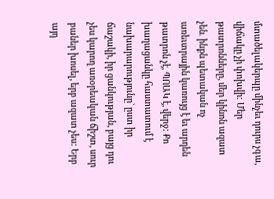մտածելակերպը մինչեւ դուրս չգա, վիճակը չի փոխվի: Մեր թատրոնները, մեր կինոն ազատ չեն․ ինքն պետական ոչ առեւտրային կառույց է եւ արդեն թատրոն չէ, ՊՈԱԿ է, վերջ: Քո խաղացանկը հաստատում է նախարարությունը` ըստ իր ճաշակի, իր ցանկության, բայց դու չես կարող առօրեական ճիշտ, սուր բաներ խոսել, երբ ազատ չես: Երբ այդ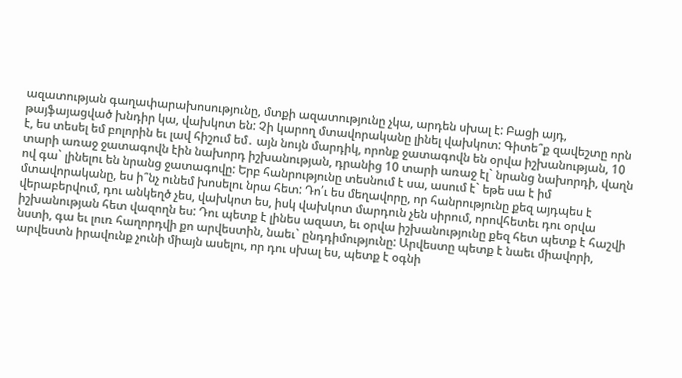ազատության գաղափարախոսությունը, մտքի ազատությունը չկա, արդեն սխալ է: Բացի այդ, թայֆայացված խնդիր կա, վախկոտ են: Չի կարող մտավորականը լինել վախկոտ: Գիտե՞ք զավեշտը որն է, ես տեսել եմ բոլորին եւ լավ հիշում եմ․ այն նույն մարդիկ, որոնք ջատագովն են օրվա իշխանության, 10 տարի առաջ ջատագովն էին նախորդ իշխանության, դրանից 10 տարի առաջ էլ` նրանց նախորդի, վաղն ով գա` լինելու են նրանց ջատագովը: Երբ հանրությունը տեսնում է սա, ասում է` եթե սա է իմ մտավորականը, ես ի՞նչ ունեմ խոսելու նրա հետ: Դո՛ւ ես մեղավորը, որ հանրությունը քեզ այդպես է վերաբերվում, դու անկեղծ չես, վախկոտ ես, իսկ վախկոտ մարդուն չեն սիրում, որովհետեւ դու օրվա իշխանության հետ վազողն ես: Դու պետք է լինես ազատ, եւ օրվա իշխանությունը քեզ հետ պետք է հաշվի նստի, գա եւ լուռ հաղորդվի քո արվեստին, նաեւ` ընդդիմությունը: Արվեստը պետք է նաեւ միավորի, արվեստն իրավունք չունի միայն ասելու, որ դու սխալ ես, պետք է օգնի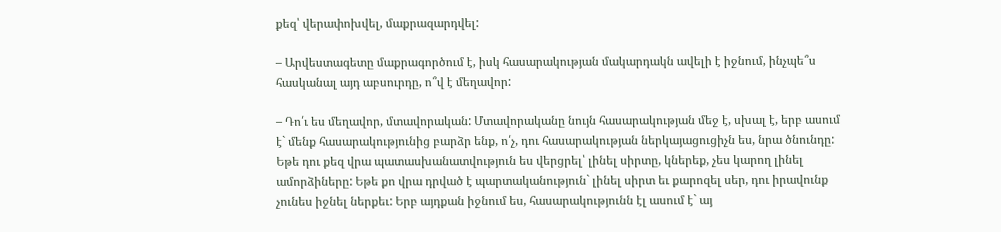քեզ՝ վերափոխվել, մաքրազարդվել:

– Արվեստագետը մաքրագործում է, իսկ հասարակության մակարդակն ավելի է իջնում, ինչպե՞ս հասկանալ այդ աբսուրդը, ո՞վ է մեղավոր:

– Դո՛ւ ես մեղավոր, մտավորական: Մտավորականը նույն հասարակության մեջ է, սխալ է, երբ ասում է` մենք հասարակությունից բարձր ենք, ո՛չ, դու հասարակության ներկայացուցիչն ես, նրա ծնունդը: Եթե դու քեզ վրա պատասխանատվություն ես վերցրել՝ լինել սիրտը, կներեք, չես կարող լինել ամորձիները: Եթե քո վրա դրված է պարտականություն` լինել սիրտ եւ քարոզել սեր, դու իրավունք չունես իջնել ներքեւ: Երբ այդքան իջնում ես, հասարակությունն էլ ասում է` այ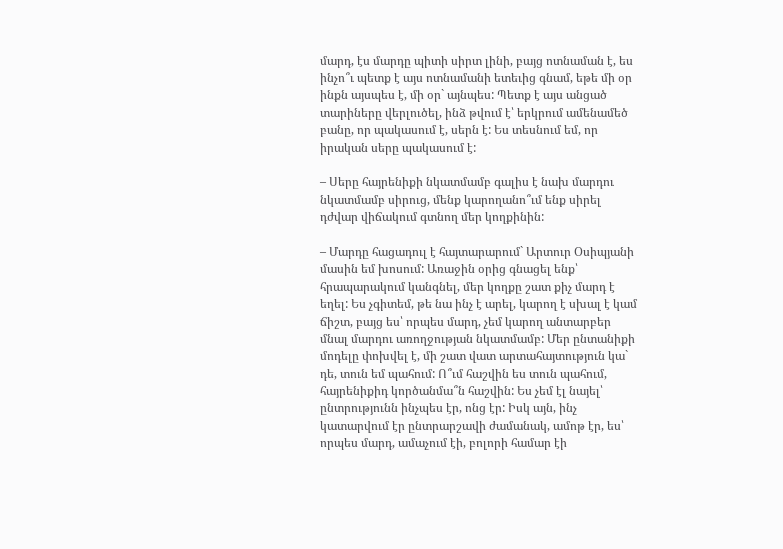մարդ, էս մարդը պիտի սիրտ լինի, բայց ոտնաման է, ես ինչո՞ւ պետք է այս ոտնամանի ետեւից գնամ, եթե մի օր ինքն այսպես է, մի օր` այնպես: Պետք է այս անցած տարիները վերլուծել, ինձ թվում է՝ երկրում ամենամեծ բանը, որ պակասում է, սերն է: Ես տեսնում եմ, որ իրական սերը պակասում է:

– Սերը հայրենիքի նկատմամբ գալիս է նախ մարդու նկատմամբ սիրուց, մենք կարողանո՞ւմ ենք սիրել դժվար վիճակում գտնող մեր կողքինին:

– Մարդը հացադուլ է հայտարարում` Արտուր Օսիպյանի մասին եմ խոսում: Առաջին օրից գնացել ենք՝ հրապարակում կանգնել, մեր կողքը շատ քիչ մարդ է եղել: Ես չգիտեմ, թե նա ինչ է արել, կարող է սխալ է կամ ճիշտ, բայց ես՝ որպես մարդ, չեմ կարող անտարբեր մնալ մարդու առողջության նկատմամբ: Մեր ընտանիքի մոդելը փոխվել է, մի շատ վատ արտահայտություն կա` դե, տուն եմ պահում: Ո՞ւմ հաշվին ես տուն պահում, հայրենիքիդ կործանմա՞ն հաշվին: Ես չեմ էլ նայել՝ ընտրությունն ինչպես էր, ոնց էր: Իսկ այն, ինչ կատարվում էր ընտրարշավի ժամանակ, ամոթ էր, ես՝ որպես մարդ, ամաչում էի, բոլորի համար էի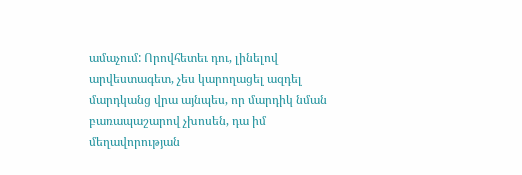ամաչում: Որովհետեւ դու, լինելով արվեստագետ, չես կարողացել ազդել մարդկանց վրա այնպես, որ մարդիկ նման բառապաշարով չխոսեն, դա իմ մեղավորության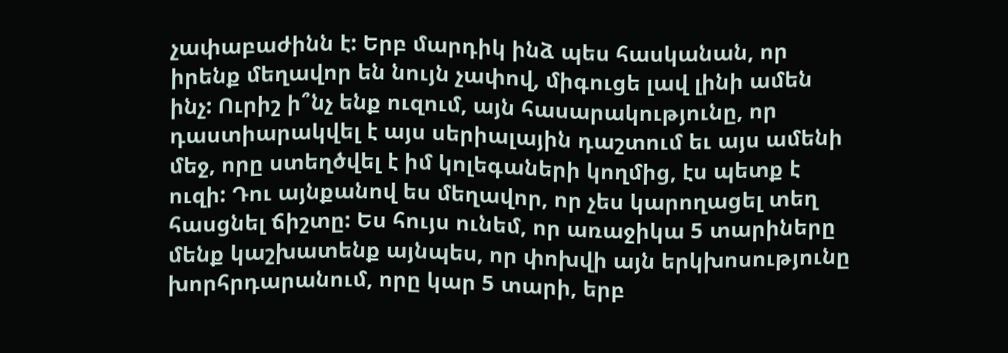չափաբաժինն է: Երբ մարդիկ ինձ պես հասկանան, որ իրենք մեղավոր են նույն չափով, միգուցե լավ լինի ամեն ինչ: Ուրիշ ի՞նչ ենք ուզում, այն հասարակությունը, որ դաստիարակվել է այս սերիալային դաշտում եւ այս ամենի մեջ, որը ստեղծվել է իմ կոլեգաների կողմից, էս պետք է ուզի: Դու այնքանով ես մեղավոր, որ չես կարողացել տեղ հասցնել ճիշտը: Ես հույս ունեմ, որ առաջիկա 5 տարիները մենք կաշխատենք այնպես, որ փոխվի այն երկխոսությունը խորհրդարանում, որը կար 5 տարի, երբ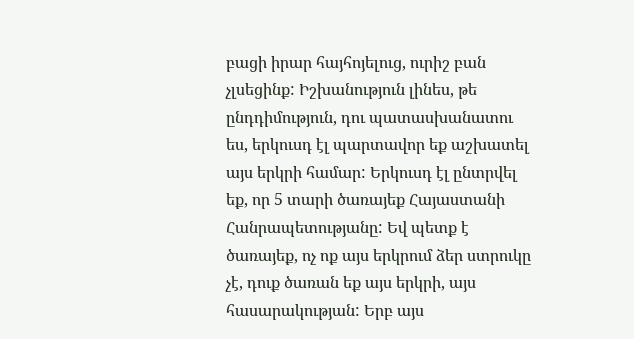բացի իրար հայհոյելուց, ուրիշ բան չլսեցինք: Իշխանություն լինես, թե ընդդիմություն, դու պատասխանատու ես, երկուսդ էլ պարտավոր եք աշխատել այս երկրի համար: Երկուսդ էլ ընտրվել եք, որ 5 տարի ծառայեք Հայաստանի Հանրապետությանը: Եվ պետք է ծառայեք, ոչ ոք այս երկրում ձեր ստրուկը չէ, դուք ծառան եք այս երկրի, այս հասարակության: Երբ այս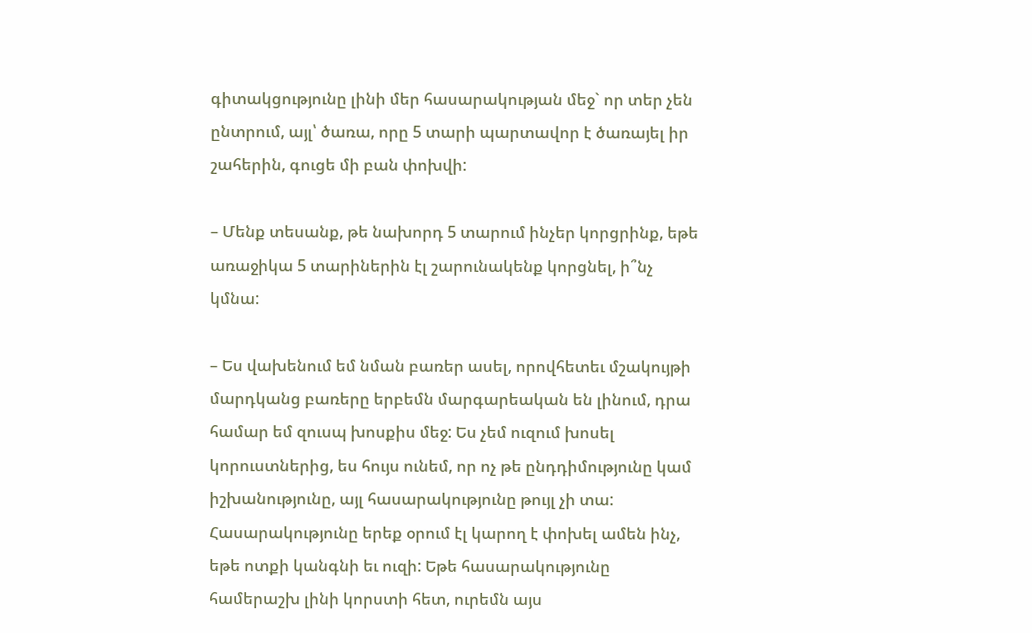գիտակցությունը լինի մեր հասարակության մեջ` որ տեր չեն ընտրում, այլ՝ ծառա, որը 5 տարի պարտավոր է ծառայել իր շահերին, գուցե մի բան փոխվի:

– Մենք տեսանք, թե նախորդ 5 տարում ինչեր կորցրինք, եթե առաջիկա 5 տարիներին էլ շարունակենք կորցնել, ի՞նչ կմնա:

– Ես վախենում եմ նման բառեր ասել, որովհետեւ մշակույթի մարդկանց բառերը երբեմն մարգարեական են լինում, դրա համար եմ զուսպ խոսքիս մեջ: Ես չեմ ուզում խոսել կորուստներից, ես հույս ունեմ, որ ոչ թե ընդդիմությունը կամ իշխանությունը, այլ հասարակությունը թույլ չի տա: Հասարակությունը երեք օրում էլ կարող է փոխել ամեն ինչ, եթե ոտքի կանգնի եւ ուզի: Եթե հասարակությունը համերաշխ լինի կորստի հետ, ուրեմն այս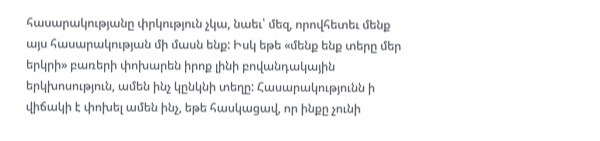հասարակությանը փրկություն չկա, նաեւ՝ մեզ, որովհետեւ մենք այս հասարակության մի մասն ենք: Իսկ եթե «մենք ենք տերը մեր երկրի» բառերի փոխարեն իրոք լինի բովանդակային երկխոսություն, ամեն ինչ կընկնի տեղը: Հասարակությունն ի վիճակի է փոխել ամեն ինչ, եթե հասկացավ, որ ինքը չունի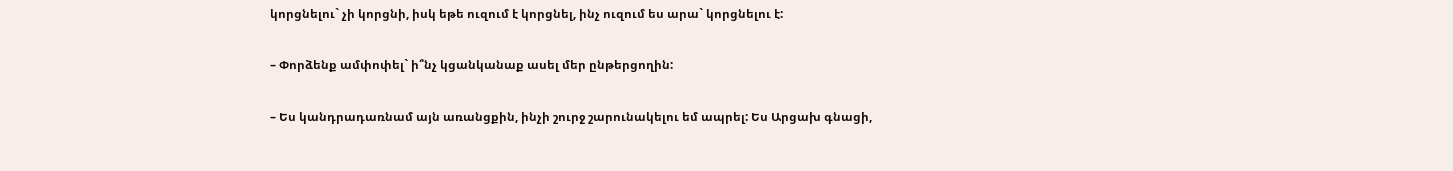կորցնելու` չի կորցնի, իսկ եթե ուզում է կորցնել, ինչ ուզում ես արա` կորցնելու է:

– Փորձենք ամփոփել` ի՞նչ կցանկանաք ասել մեր ընթերցողին:

– Ես կանդրադառնամ այն առանցքին, ինչի շուրջ շարունակելու եմ ապրել: Ես Արցախ գնացի,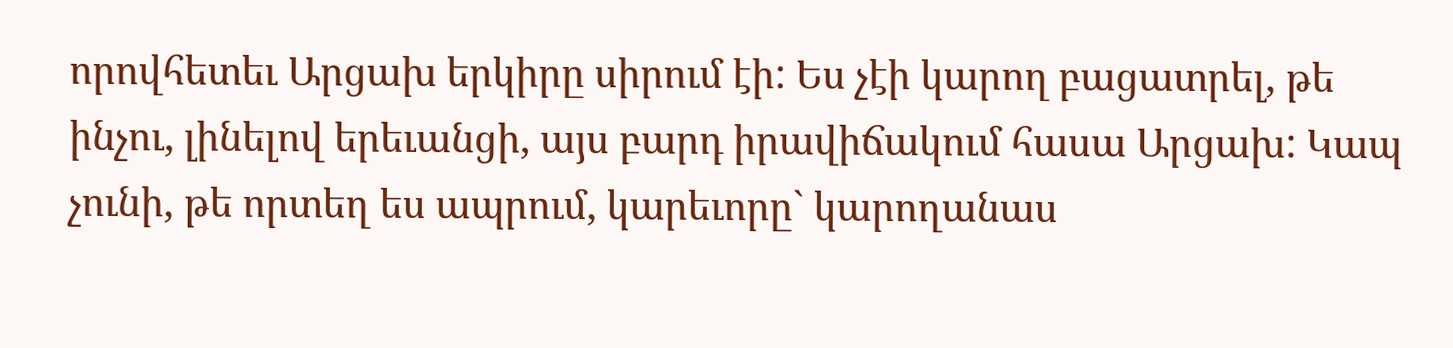որովհետեւ Արցախ երկիրը սիրում էի: Ես չէի կարող բացատրել, թե ինչու, լինելով երեւանցի, այս բարդ իրավիճակում հասա Արցախ: Կապ չունի, թե որտեղ ես ապրում, կարեւորը` կարողանաս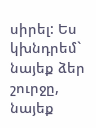սիրել: Ես կխնդրեմ` նայեք ձեր շուրջը, նայեք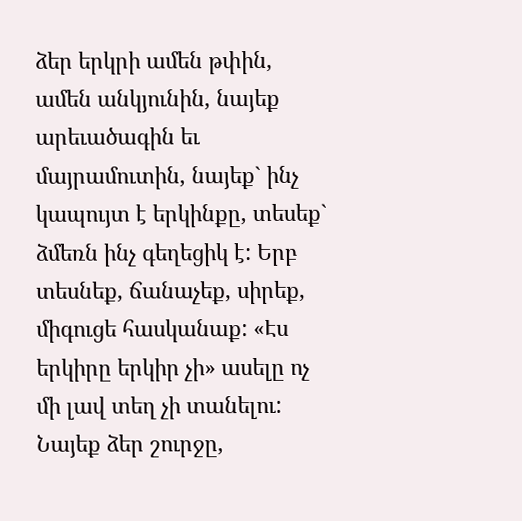ձեր երկրի ամեն թփին, ամեն անկյունին, նայեք արեւածագին եւ մայրամուտին, նայեք` ինչ կապույտ է երկինքը, տեսեք` ձմեռն ինչ գեղեցիկ է: Երբ տեսնեք, ճանաչեք, սիրեք, միգուցե հասկանաք: «Էս երկիրը երկիր չի» ասելը ոչ մի լավ տեղ չի տանելու: Նայեք ձեր շուրջը,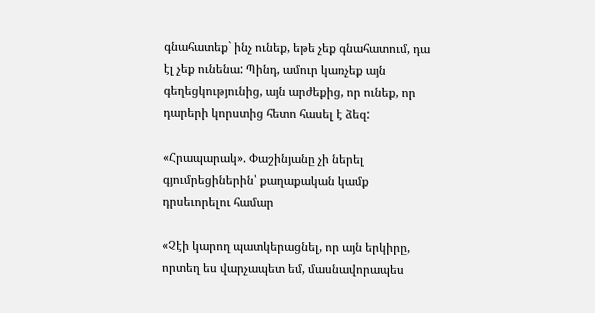գնահատեք` ինչ ունեք, եթե չեք գնահատում, դա էլ չեք ունենա: Պինդ, ամուր կառչեք այն գեղեցկությունից, այն արժեքից, որ ունեք, որ դարերի կորստից հետո հասել է ձեզ:

«Հրապարակ». Փաշինյանը չի ներել գյումրեցիներին՝ քաղաքական կամք դրսեւորելու համար

«Չէի կարող պատկերացնել, որ այն երկիրը, որտեղ ես վարչապետ եմ, մասնավորապես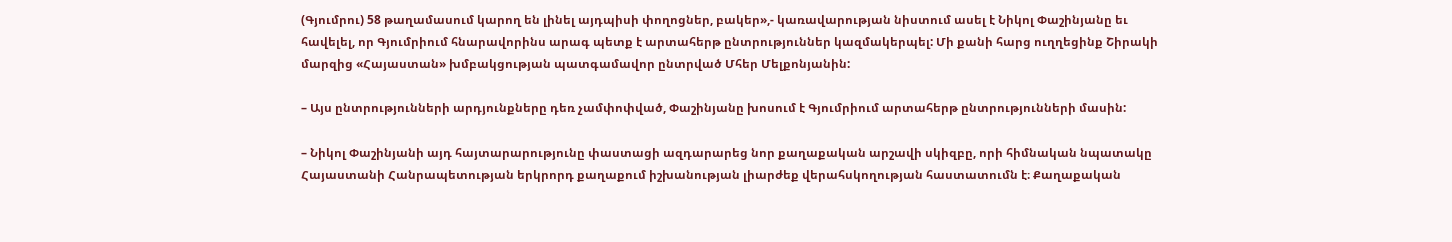(Գյումրու) 58 թաղամասում կարող են լինել այդպիսի փողոցներ, բակեր»,- կառավարության նիստում ասել է Նիկոլ Փաշինյանը եւ հավելել, որ Գյումրիում հնարավորինս արագ պետք է արտահերթ ընտրություններ կազմակերպել: Մի քանի հարց ուղղեցինք Շիրակի մարզից «Հայաստան» խմբակցության պատգամավոր ընտրված Մհեր Մելքոնյանին:

– Այս ընտրությունների արդյունքները դեռ չամփոփված, Փաշինյանը խոսում է Գյումրիում արտահերթ ընտրությունների մասին:

– Նիկոլ Փաշինյանի այդ հայտարարությունը փաստացի ազդարարեց նոր քաղաքական արշավի սկիզբը, որի հիմնական նպատակը Հայաստանի Հանրապետության երկրորդ քաղաքում իշխանության լիարժեք վերահսկողության հաստատումն է։ Քաղաքական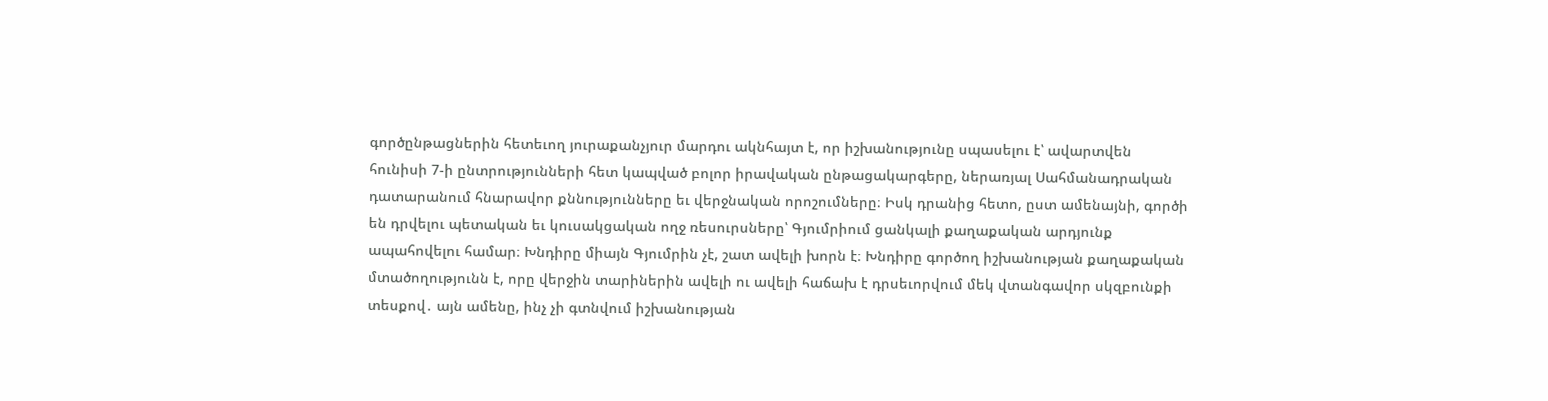գործընթացներին հետեւող յուրաքանչյուր մարդու ակնհայտ է, որ իշխանությունը սպասելու է՝ ավարտվեն հունիսի 7-ի ընտրությունների հետ կապված բոլոր իրավական ընթացակարգերը, ներառյալ Սահմանադրական դատարանում հնարավոր քննությունները եւ վերջնական որոշումները։ Իսկ դրանից հետո, ըստ ամենայնի, գործի են դրվելու պետական եւ կուսակցական ողջ ռեսուրսները՝ Գյումրիում ցանկալի քաղաքական արդյունք ապահովելու համար։ Խնդիրը միայն Գյումրին չէ, շատ ավելի խորն է։ Խնդիրը գործող իշխանության քաղաքական մտածողությունն է, որը վերջին տարիներին ավելի ու ավելի հաճախ է դրսեւորվում մեկ վտանգավոր սկզբունքի տեսքով․ այն ամենը, ինչ չի գտնվում իշխանության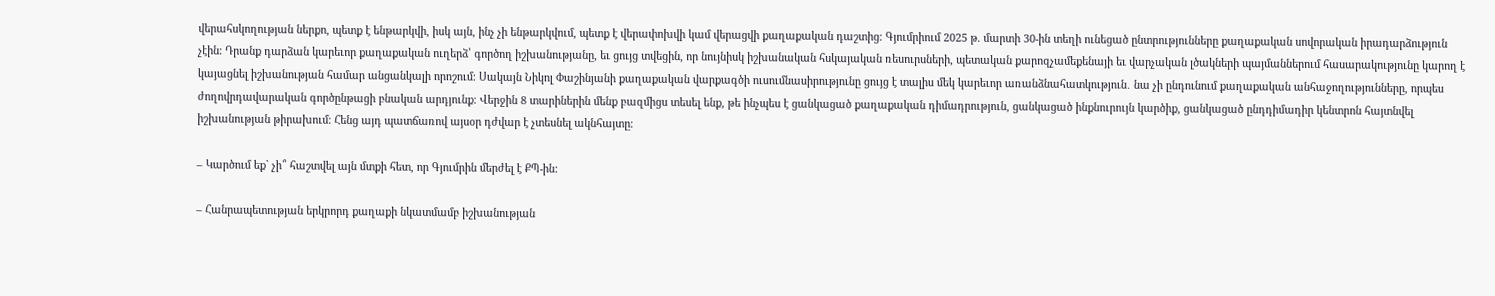վերահսկողության ներքո, պետք է ենթարկվի, իսկ այն, ինչ չի ենթարկվում, պետք է վերափոխվի կամ վերացվի քաղաքական դաշտից։ Գյումրիում 2025 թ. մարտի 30-ին տեղի ունեցած ընտրությունները քաղաքական սովորական իրադարձություն չէին։ Դրանք դարձան կարեւոր քաղաքական ուղերձ՝ գործող իշխանությանը, եւ ցույց տվեցին, որ նույնիսկ իշխանական հսկայական ռեսուրսների, պետական քարոզչամեքենայի եւ վարչական լծակների պայմաններում հասարակությունը կարող է կայացնել իշխանության համար անցանկալի որոշում։ Սակայն Նիկոլ Փաշինյանի քաղաքական վարքագծի ուսումնասիրությունը ցույց է տալիս մեկ կարեւոր առանձնահատկություն․ նա չի ընդունում քաղաքական անհաջողությունները, որպես ժողովրդավարական գործընթացի բնական արդյունք։ Վերջին 8 տարիներին մենք բազմիցս տեսել ենք, թե ինչպես է ցանկացած քաղաքական դիմադրություն, ցանկացած ինքնուրույն կարծիք, ցանկացած ընդդիմադիր կենտրոն հայտնվել իշխանության թիրախում։ Հենց այդ պատճառով այսօր դժվար է չտեսնել ակնհայտը։

– Կարծում եք` չի՞ հաշտվել այն մտքի հետ, որ Գյումրին մերժել է ՔՊ-ին:

– Հանրապետության երկրորդ քաղաքի նկատմամբ իշխանության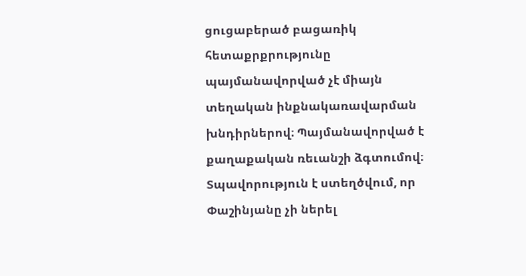ցուցաբերած բացառիկ հետաքրքրությունը պայմանավորված չէ միայն տեղական ինքնակառավարման խնդիրներով։ Պայմանավորված է քաղաքական ռեւանշի ձգտումով։ Տպավորություն է ստեղծվում, որ Փաշինյանը չի ներել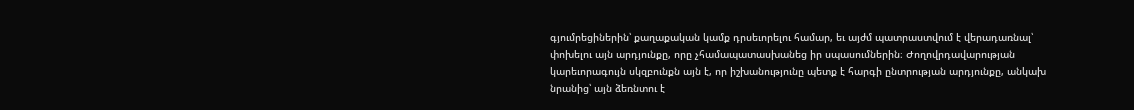գյումրեցիներին՝ քաղաքական կամք դրսեւորելու համար, եւ այժմ պատրաստվում է վերադառնալ՝ փոխելու այն արդյունքը, որը չհամապատասխանեց իր սպասումներին։ Ժողովրդավարության կարեւորագույն սկզբունքն այն է, որ իշխանությունը պետք է հարգի ընտրության արդյունքը, անկախ նրանից՝ այն ձեռնտու է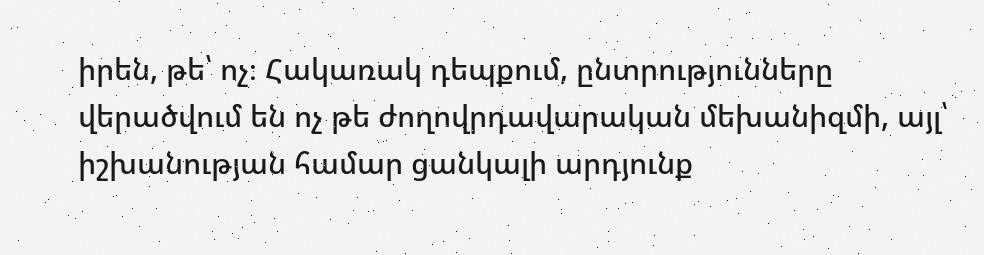իրեն, թե՝ ոչ։ Հակառակ դեպքում, ընտրությունները վերածվում են ոչ թե ժողովրդավարական մեխանիզմի, այլ՝ իշխանության համար ցանկալի արդյունք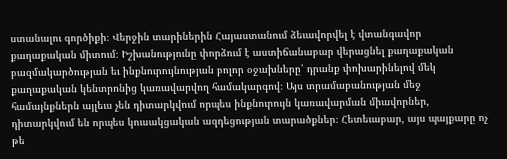ստանալու գործիքի։ Վերջին տարիներին Հայաստանում ձեւավորվել է վտանգավոր քաղաքական միտում։ Իշխանությունը փորձում է աստիճանաբար վերացնել քաղաքական բազմակարծության եւ ինքնուրույնության բոլոր օջախները՝ դրանք փոխարինելով մեկ քաղաքական կենտրոնից կառավարվող համակարգով։ Այս տրամաբանության մեջ համայնքներն այլեւս չեն դիտարկվում որպես ինքնուրույն կառավարման միավորներ, դիտարկվում են որպես կուսակցական ազդեցության տարածքներ։ Հետեւաբար, այս պայքարը ոչ թե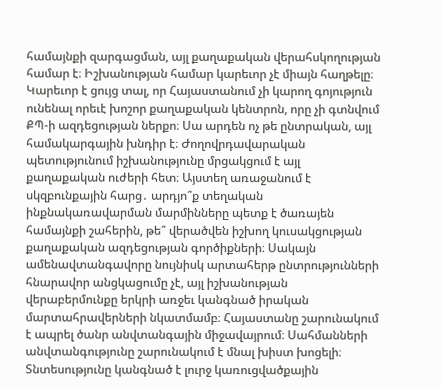համայնքի զարգացման, այլ քաղաքական վերահսկողության համար է։ Իշխանության համար կարեւոր չէ միայն հաղթելը։ Կարեւոր է ցույց տալ, որ Հայաստանում չի կարող գոյություն ունենալ որեւէ խոշոր քաղաքական կենտրոն, որը չի գտնվում ՔՊ-ի ազդեցության ներքո։ Սա արդեն ոչ թե ընտրական, այլ համակարգային խնդիր է։ Ժողովրդավարական պետությունում իշխանությունը մրցակցում է այլ քաղաքական ուժերի հետ։ Այստեղ առաջանում է սկզբունքային հարց․ արդյո՞ք տեղական ինքնակառավարման մարմինները պետք է ծառայեն համայնքի շահերին, թե՞ վերածվեն իշխող կուսակցության քաղաքական ազդեցության գործիքների։ Սակայն ամենավտանգավորը նույնիսկ արտահերթ ընտրությունների հնարավոր անցկացումը չէ, այլ իշխանության վերաբերմունքը երկրի առջեւ կանգնած իրական մարտահրավերների նկատմամբ։ Հայաստանը շարունակում է ապրել ծանր անվտանգային միջավայրում։ Սահմանների անվտանգությունը շարունակում է մնալ խիստ խոցելի։ Տնտեսությունը կանգնած է լուրջ կառուցվածքային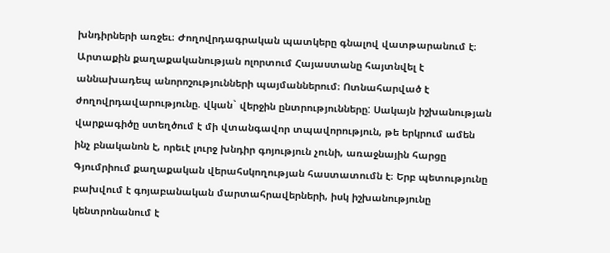խնդիրների առջեւ։ Ժողովրդագրական պատկերը գնալով վատթարանում է։ Արտաքին քաղաքականության ոլորտում Հայաստանը հայտնվել է աննախադեպ անորոշությունների պայմաններում։ Ոտնահարված է ժողովրդավարությունը. վկան` վերջին ընտրությունները: Սակայն իշխանության վարքագիծը ստեղծում է մի վտանգավոր տպավորություն, թե երկրում ամեն ինչ բնականոն է, որեւէ լուրջ խնդիր գոյություն չունի, առաջնային հարցը Գյումրիում քաղաքական վերահսկողության հաստատումն է։ Երբ պետությունը բախվում է գոյաբանական մարտահրավերների, իսկ իշխանությունը կենտրոնանում է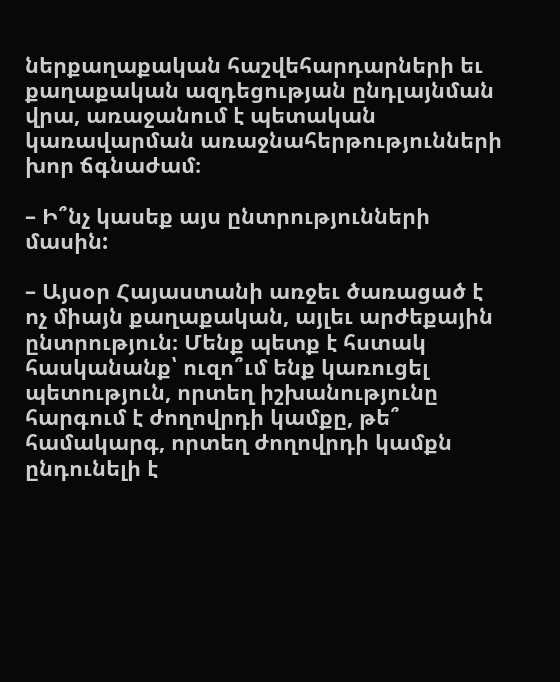ներքաղաքական հաշվեհարդարների եւ քաղաքական ազդեցության ընդլայնման վրա, առաջանում է պետական կառավարման առաջնահերթությունների խոր ճգնաժամ։

– Ի՞նչ կասեք այս ընտրությունների մասին:

– Այսօր Հայաստանի առջեւ ծառացած է ոչ միայն քաղաքական, այլեւ արժեքային ընտրություն։ Մենք պետք է հստակ հասկանանք՝ ուզո՞ւմ ենք կառուցել պետություն, որտեղ իշխանությունը հարգում է ժողովրդի կամքը, թե՞ համակարգ, որտեղ ժողովրդի կամքն ընդունելի է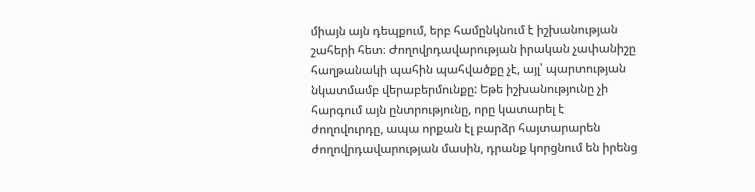միայն այն դեպքում, երբ համընկնում է իշխանության շահերի հետ։ Ժողովրդավարության իրական չափանիշը հաղթանակի պահին պահվածքը չէ, այլ՝ պարտության նկատմամբ վերաբերմունքը: Եթե իշխանությունը չի հարգում այն ընտրությունը, որը կատարել է ժողովուրդը, ապա որքան էլ բարձր հայտարարեն ժողովրդավարության մասին, դրանք կորցնում են իրենց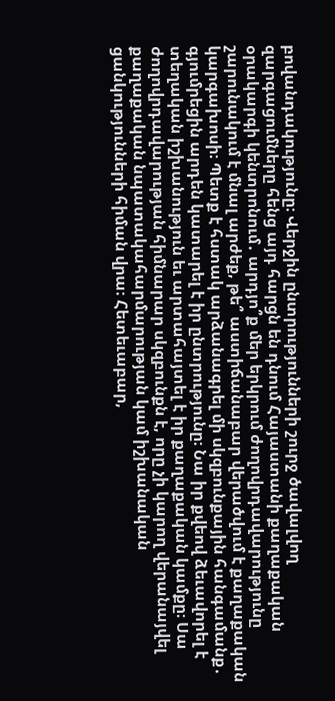բովանդակությունը։ Վերջին ընտրությունների շուրջ ծավալվող զարգացումները հենց այդ հարցն են դնում Հայաստանի քաղաքական օրակարգի կենտրոնում․ արդյո՞ք մեր երկրում ժողովրդավարությունը շարունակում է մնալ արժեք, թե՞ աստիճանաբար վերածվում է քաղաքական կարգախոսի։ Պետք է հստակ արձանագրել մի սկզբունքային հանգամանք․ գյումրեցին արդեն կատարել է իր ընտրությունը։ Նա իր քվեով ձեւավորել է տեղական իշխանություն եւ արտահայտել է իր քաղաքական կամքը։ Սա ժողովրդավարության հիմնարար սկզբունքն է, որը չի կարող վերանայվել քաղաքական նպատակահարմարության կամ իշխանական ցանկությունների հիման վրա։ Հետեւաբար,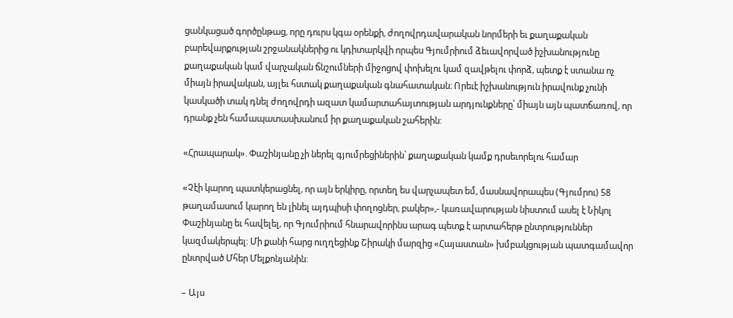ցանկացած գործընթաց, որը դուրս կգա օրենքի, ժողովրդավարական նորմերի եւ քաղաքական բարեվարքության շրջանակներից ու կդիտարկվի որպես Գյումրիում ձեւավորված իշխանությունը քաղաքական կամ վարչական ճնշումների միջոցով փոխելու կամ զավթելու փորձ, պետք է ստանա ոչ միայն իրավական, այլեւ հստակ քաղաքական գնահատական։ Որեւէ իշխանություն իրավունք չունի կասկածի տակ դնել ժողովրդի ազատ կամարտահայտության արդյունքները՝ միայն այն պատճառով, որ դրանք չեն համապատասխանում իր քաղաքական շահերին:

«Հրապարակ». Փաշինյանը չի ներել գյումրեցիներին՝ քաղաքական կամք դրսեւորելու համար

«Չէի կարող պատկերացնել, որ այն երկիրը, որտեղ ես վարչապետ եմ, մասնավորապես (Գյումրու) 58 թաղամասում կարող են լինել այդպիսի փողոցներ, բակեր»,- կառավարության նիստում ասել է Նիկոլ Փաշինյանը եւ հավելել, որ Գյումրիում հնարավորինս արագ պետք է արտահերթ ընտրություններ կազմակերպել: Մի քանի հարց ուղղեցինք Շիրակի մարզից «Հայաստան» խմբակցության պատգամավոր ընտրված Մհեր Մելքոնյանին:

– Այս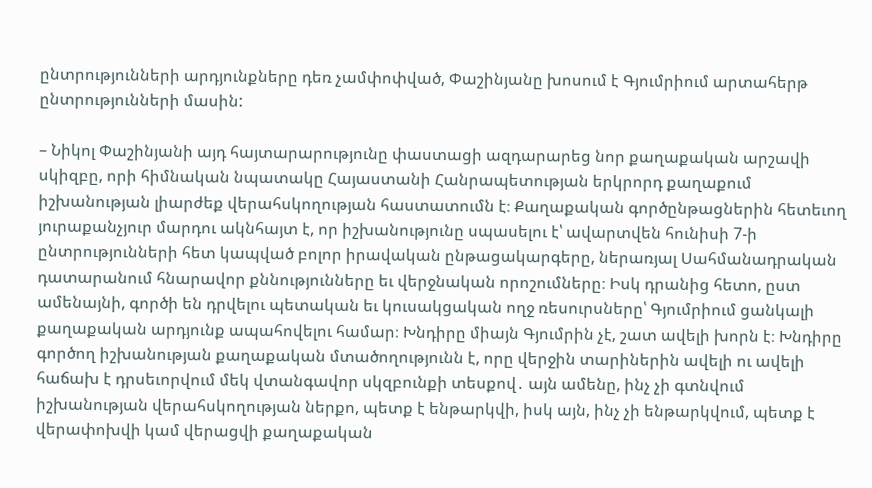ընտրությունների արդյունքները դեռ չամփոփված, Փաշինյանը խոսում է Գյումրիում արտահերթ ընտրությունների մասին:

– Նիկոլ Փաշինյանի այդ հայտարարությունը փաստացի ազդարարեց նոր քաղաքական արշավի սկիզբը, որի հիմնական նպատակը Հայաստանի Հանրապետության երկրորդ քաղաքում իշխանության լիարժեք վերահսկողության հաստատումն է։ Քաղաքական գործընթացներին հետեւող յուրաքանչյուր մարդու ակնհայտ է, որ իշխանությունը սպասելու է՝ ավարտվեն հունիսի 7-ի ընտրությունների հետ կապված բոլոր իրավական ընթացակարգերը, ներառյալ Սահմանադրական դատարանում հնարավոր քննությունները եւ վերջնական որոշումները։ Իսկ դրանից հետո, ըստ ամենայնի, գործի են դրվելու պետական եւ կուսակցական ողջ ռեսուրսները՝ Գյումրիում ցանկալի քաղաքական արդյունք ապահովելու համար։ Խնդիրը միայն Գյումրին չէ, շատ ավելի խորն է։ Խնդիրը գործող իշխանության քաղաքական մտածողությունն է, որը վերջին տարիներին ավելի ու ավելի հաճախ է դրսեւորվում մեկ վտանգավոր սկզբունքի տեսքով․ այն ամենը, ինչ չի գտնվում իշխանության վերահսկողության ներքո, պետք է ենթարկվի, իսկ այն, ինչ չի ենթարկվում, պետք է վերափոխվի կամ վերացվի քաղաքական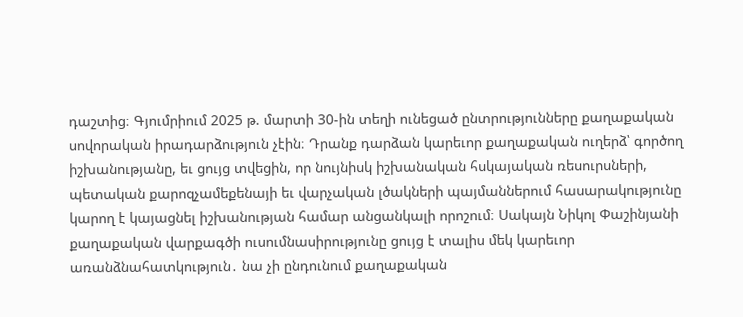դաշտից։ Գյումրիում 2025 թ. մարտի 30-ին տեղի ունեցած ընտրությունները քաղաքական սովորական իրադարձություն չէին։ Դրանք դարձան կարեւոր քաղաքական ուղերձ՝ գործող իշխանությանը, եւ ցույց տվեցին, որ նույնիսկ իշխանական հսկայական ռեսուրսների, պետական քարոզչամեքենայի եւ վարչական լծակների պայմաններում հասարակությունը կարող է կայացնել իշխանության համար անցանկալի որոշում։ Սակայն Նիկոլ Փաշինյանի քաղաքական վարքագծի ուսումնասիրությունը ցույց է տալիս մեկ կարեւոր առանձնահատկություն․ նա չի ընդունում քաղաքական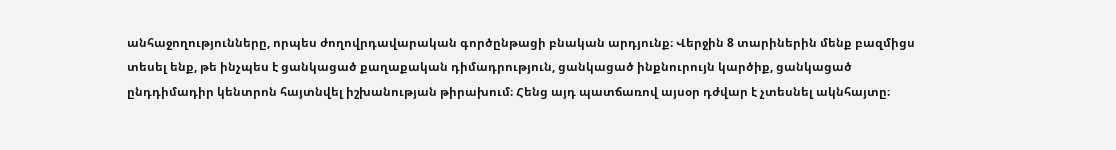անհաջողությունները, որպես ժողովրդավարական գործընթացի բնական արդյունք։ Վերջին 8 տարիներին մենք բազմիցս տեսել ենք, թե ինչպես է ցանկացած քաղաքական դիմադրություն, ցանկացած ինքնուրույն կարծիք, ցանկացած ընդդիմադիր կենտրոն հայտնվել իշխանության թիրախում։ Հենց այդ պատճառով այսօր դժվար է չտեսնել ակնհայտը։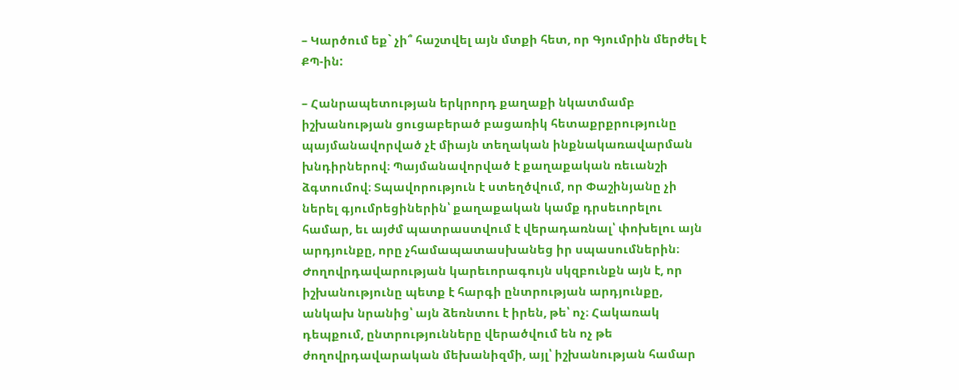– Կարծում եք` չի՞ հաշտվել այն մտքի հետ, որ Գյումրին մերժել է ՔՊ-ին:

– Հանրապետության երկրորդ քաղաքի նկատմամբ իշխանության ցուցաբերած բացառիկ հետաքրքրությունը պայմանավորված չէ միայն տեղական ինքնակառավարման խնդիրներով։ Պայմանավորված է քաղաքական ռեւանշի ձգտումով։ Տպավորություն է ստեղծվում, որ Փաշինյանը չի ներել գյումրեցիներին՝ քաղաքական կամք դրսեւորելու համար, եւ այժմ պատրաստվում է վերադառնալ՝ փոխելու այն արդյունքը, որը չհամապատասխանեց իր սպասումներին։ Ժողովրդավարության կարեւորագույն սկզբունքն այն է, որ իշխանությունը պետք է հարգի ընտրության արդյունքը, անկախ նրանից՝ այն ձեռնտու է իրեն, թե՝ ոչ։ Հակառակ դեպքում, ընտրությունները վերածվում են ոչ թե ժողովրդավարական մեխանիզմի, այլ՝ իշխանության համար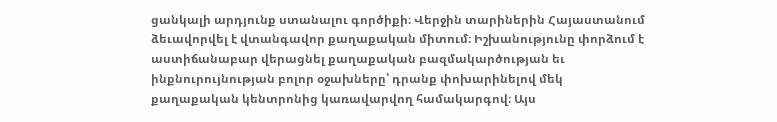ցանկալի արդյունք ստանալու գործիքի։ Վերջին տարիներին Հայաստանում ձեւավորվել է վտանգավոր քաղաքական միտում։ Իշխանությունը փորձում է աստիճանաբար վերացնել քաղաքական բազմակարծության եւ ինքնուրույնության բոլոր օջախները՝ դրանք փոխարինելով մեկ քաղաքական կենտրոնից կառավարվող համակարգով։ Այս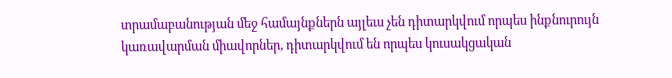տրամաբանության մեջ համայնքներն այլեւս չեն դիտարկվում որպես ինքնուրույն կառավարման միավորներ, դիտարկվում են որպես կուսակցական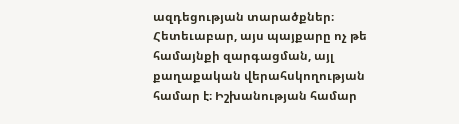ազդեցության տարածքներ։ Հետեւաբար, այս պայքարը ոչ թե համայնքի զարգացման, այլ քաղաքական վերահսկողության համար է։ Իշխանության համար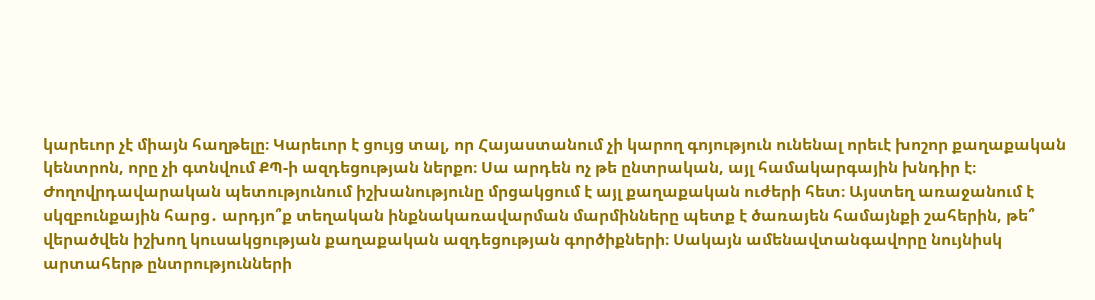կարեւոր չէ միայն հաղթելը։ Կարեւոր է ցույց տալ, որ Հայաստանում չի կարող գոյություն ունենալ որեւէ խոշոր քաղաքական կենտրոն, որը չի գտնվում ՔՊ-ի ազդեցության ներքո։ Սա արդեն ոչ թե ընտրական, այլ համակարգային խնդիր է։ Ժողովրդավարական պետությունում իշխանությունը մրցակցում է այլ քաղաքական ուժերի հետ։ Այստեղ առաջանում է սկզբունքային հարց․ արդյո՞ք տեղական ինքնակառավարման մարմինները պետք է ծառայեն համայնքի շահերին, թե՞ վերածվեն իշխող կուսակցության քաղաքական ազդեցության գործիքների։ Սակայն ամենավտանգավորը նույնիսկ արտահերթ ընտրությունների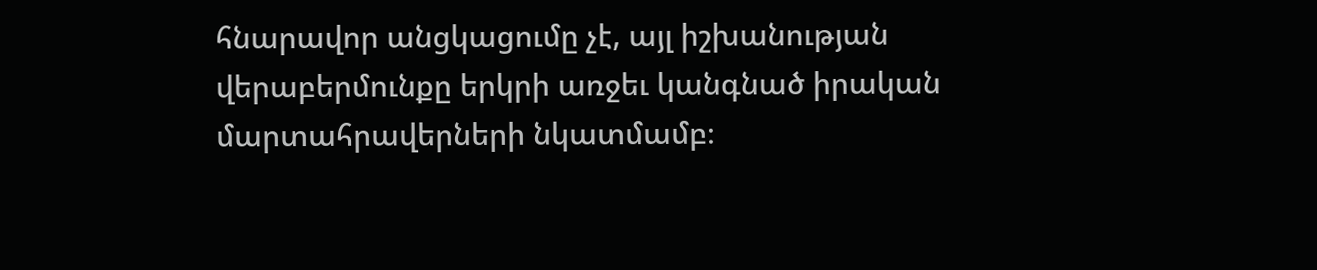հնարավոր անցկացումը չէ, այլ իշխանության վերաբերմունքը երկրի առջեւ կանգնած իրական մարտահրավերների նկատմամբ։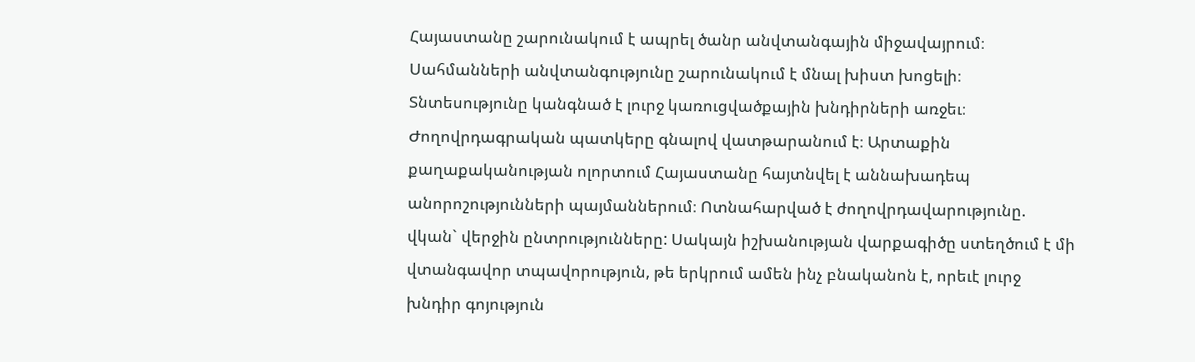Հայաստանը շարունակում է ապրել ծանր անվտանգային միջավայրում։ Սահմանների անվտանգությունը շարունակում է մնալ խիստ խոցելի։ Տնտեսությունը կանգնած է լուրջ կառուցվածքային խնդիրների առջեւ։ Ժողովրդագրական պատկերը գնալով վատթարանում է։ Արտաքին քաղաքականության ոլորտում Հայաստանը հայտնվել է աննախադեպ անորոշությունների պայմաններում։ Ոտնահարված է ժողովրդավարությունը. վկան` վերջին ընտրությունները: Սակայն իշխանության վարքագիծը ստեղծում է մի վտանգավոր տպավորություն, թե երկրում ամեն ինչ բնականոն է, որեւէ լուրջ խնդիր գոյություն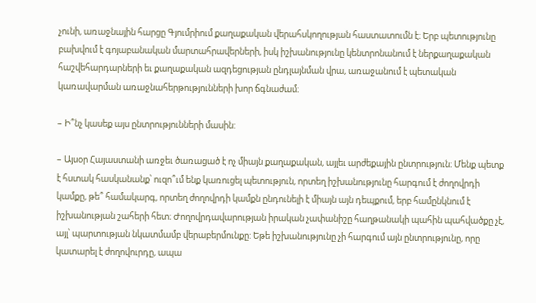չունի, առաջնային հարցը Գյումրիում քաղաքական վերահսկողության հաստատումն է։ Երբ պետությունը բախվում է գոյաբանական մարտահրավերների, իսկ իշխանությունը կենտրոնանում է ներքաղաքական հաշվեհարդարների եւ քաղաքական ազդեցության ընդլայնման վրա, առաջանում է պետական կառավարման առաջնահերթությունների խոր ճգնաժամ։

– Ի՞նչ կասեք այս ընտրությունների մասին:

– Այսօր Հայաստանի առջեւ ծառացած է ոչ միայն քաղաքական, այլեւ արժեքային ընտրություն։ Մենք պետք է հստակ հասկանանք՝ ուզո՞ւմ ենք կառուցել պետություն, որտեղ իշխանությունը հարգում է ժողովրդի կամքը, թե՞ համակարգ, որտեղ ժողովրդի կամքն ընդունելի է միայն այն դեպքում, երբ համընկնում է իշխանության շահերի հետ։ Ժողովրդավարության իրական չափանիշը հաղթանակի պահին պահվածքը չէ, այլ՝ պարտության նկատմամբ վերաբերմունքը: Եթե իշխանությունը չի հարգում այն ընտրությունը, որը կատարել է ժողովուրդը, ապա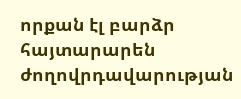որքան էլ բարձր հայտարարեն ժողովրդավարության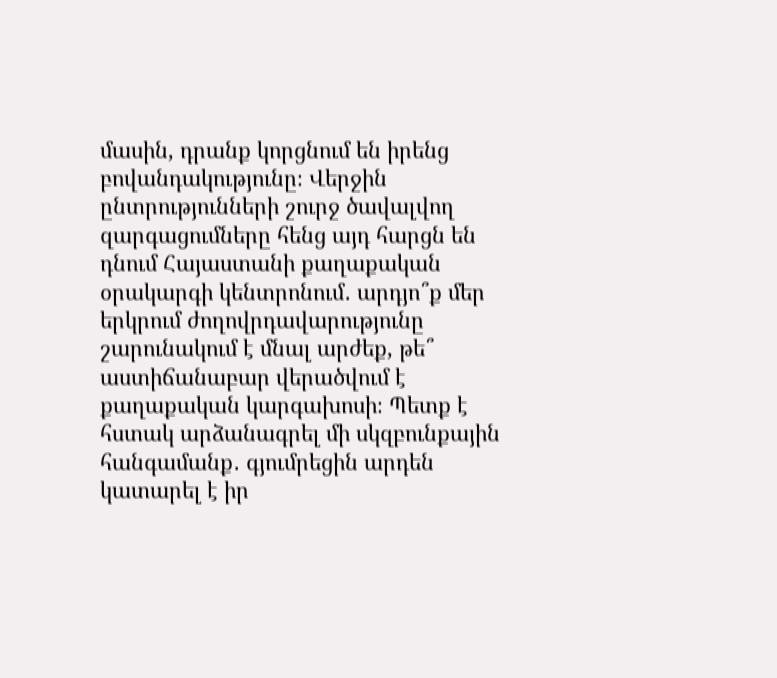մասին, դրանք կորցնում են իրենց բովանդակությունը։ Վերջին ընտրությունների շուրջ ծավալվող զարգացումները հենց այդ հարցն են դնում Հայաստանի քաղաքական օրակարգի կենտրոնում․ արդյո՞ք մեր երկրում ժողովրդավարությունը շարունակում է մնալ արժեք, թե՞ աստիճանաբար վերածվում է քաղաքական կարգախոսի։ Պետք է հստակ արձանագրել մի սկզբունքային հանգամանք․ գյումրեցին արդեն կատարել է իր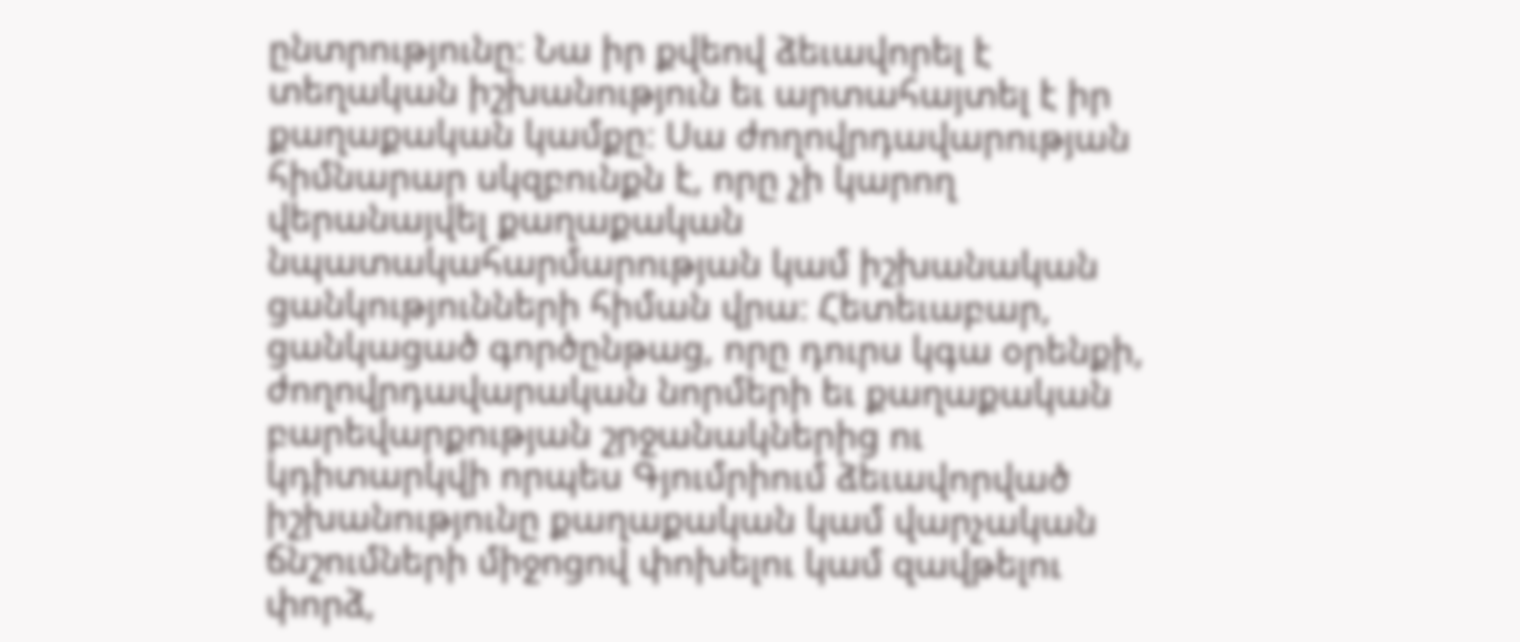ընտրությունը։ Նա իր քվեով ձեւավորել է տեղական իշխանություն եւ արտահայտել է իր քաղաքական կամքը։ Սա ժողովրդավարության հիմնարար սկզբունքն է, որը չի կարող վերանայվել քաղաքական նպատակահարմարության կամ իշխանական ցանկությունների հիման վրա։ Հետեւաբար, ցանկացած գործընթաց, որը դուրս կգա օրենքի, ժողովրդավարական նորմերի եւ քաղաքական բարեվարքության շրջանակներից ու կդիտարկվի որպես Գյումրիում ձեւավորված իշխանությունը քաղաքական կամ վարչական ճնշումների միջոցով փոխելու կամ զավթելու փորձ,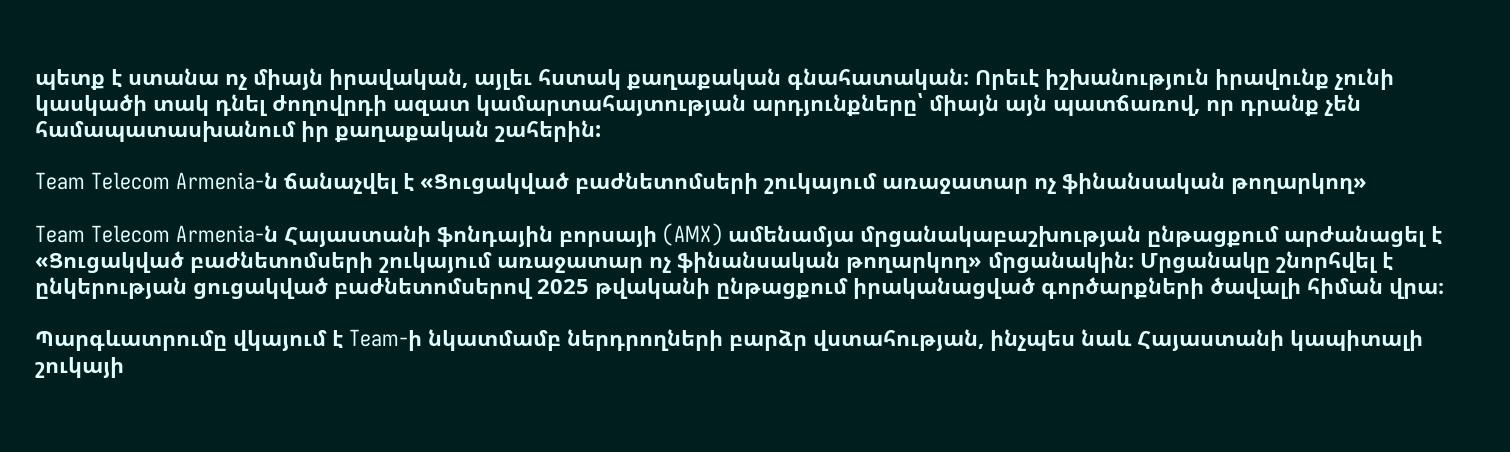պետք է ստանա ոչ միայն իրավական, այլեւ հստակ քաղաքական գնահատական։ Որեւէ իշխանություն իրավունք չունի կասկածի տակ դնել ժողովրդի ազատ կամարտահայտության արդյունքները՝ միայն այն պատճառով, որ դրանք չեն համապատասխանում իր քաղաքական շահերին:

Team Telecom Armenia-ն ճանաչվել է «Ցուցակված բաժնետոմսերի շուկայում առաջատար ոչ ֆինանսական թողարկող»

Team Telecom Armenia-ն Հայաստանի ֆոնդային բորսայի (AMX) ամենամյա մրցանակաբաշխության ընթացքում արժանացել է «Ցուցակված բաժնետոմսերի շուկայում առաջատար ոչ ֆինանսական թողարկող» մրցանակին։ Մրցանակը շնորհվել է ընկերության ցուցակված բաժնետոմսերով 2025 թվականի ընթացքում իրականացված գործարքների ծավալի հիման վրա։

Պարգևատրումը վկայում է Team-ի նկատմամբ ներդրողների բարձր վստահության, ինչպես նաև Հայաստանի կապիտալի շուկայի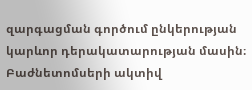զարգացման գործում ընկերության կարևոր դերակատարության մասին։ Բաժնետոմսերի ակտիվ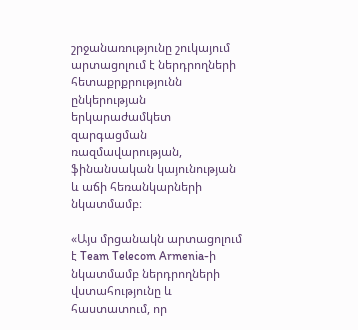շրջանառությունը շուկայում արտացոլում է ներդրողների հետաքրքրությունն ընկերության երկարաժամկետ զարգացման ռազմավարության, ֆինանսական կայունության և աճի հեռանկարների նկատմամբ։

«Այս մրցանակն արտացոլում է Team Telecom Armenia-ի նկատմամբ ներդրողների վստահությունը և հաստատում, որ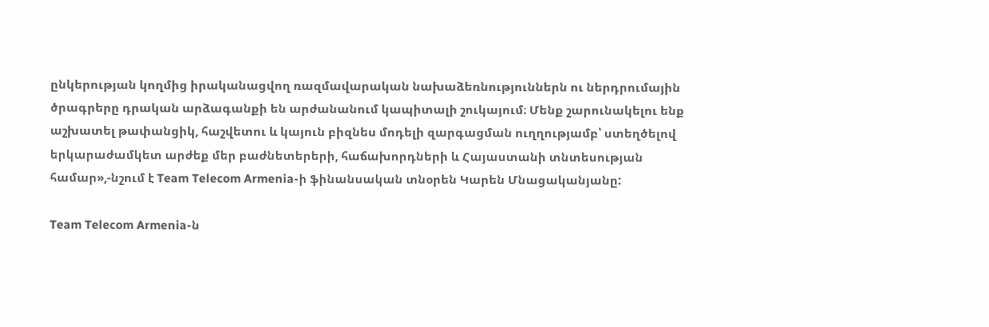ընկերության կողմից իրականացվող ռազմավարական նախաձեռնություններն ու ներդրումային ծրագրերը դրական արձագանքի են արժանանում կապիտալի շուկայում։ Մենք շարունակելու ենք աշխատել թափանցիկ, հաշվետու և կայուն բիզնես մոդելի զարգացման ուղղությամբ՝ ստեղծելով երկարաժամկետ արժեք մեր բաժնետերերի, հաճախորդների և Հայաստանի տնտեսության համար»,-նշում է Team Telecom Armenia-ի ֆինանսական տնօրեն Կարեն Մնացականյանը:

Team Telecom Armenia-ն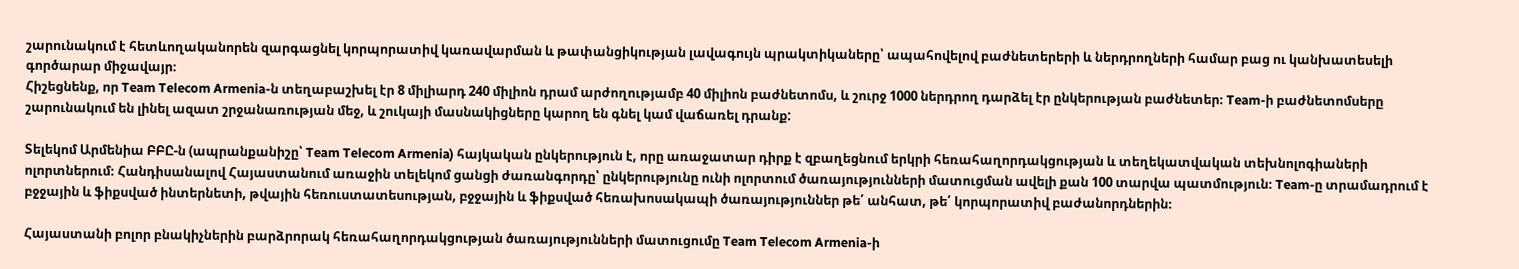շարունակում է հետևողականորեն զարգացնել կորպորատիվ կառավարման և թափանցիկության լավագույն պրակտիկաները՝ ապահովելով բաժնետերերի և ներդրողների համար բաց ու կանխատեսելի գործարար միջավայր։
Հիշեցնենք, որ Team Telecom Armenia-ն տեղաբաշխել էր 8 միլիարդ 240 միլիոն դրամ արժողությամբ 40 միլիոն բաժնետոմս, և շուրջ 1000 ներդրող դարձել էր ընկերության բաժնետեր։ Team-ի բաժնետոմսերը շարունակում են լինել ազատ շրջանառության մեջ, և շուկայի մասնակիցները կարող են գնել կամ վաճառել դրանք:

Տելեկոմ Արմենիա ԲԲԸ-ն (ապրանքանիշը՝ Team Telecom Armenia) հայկական ընկերություն է, որը առաջատար դիրք է զբաղեցնում երկրի հեռահաղորդակցության և տեղեկատվական տեխնոլոգիաների ոլորտներում։ Հանդիսանալով Հայաստանում առաջին տելեկոմ ցանցի ժառանգորդը՝ ընկերությունը ունի ոլորտում ծառայությունների մատուցման ավելի քան 100 տարվա պատմություն։ Team-ը տրամադրում է բջջային և ֆիքսված ինտերնետի, թվային հեռուստատեսության, բջջային և ֆիքսված հեռախոսակապի ծառայություններ թե՛ անհատ, թե՛ կորպորատիվ բաժանորդներին։

Հայաստանի բոլոր բնակիչներին բարձրորակ հեռահաղորդակցության ծառայությունների մատուցումը Team Telecom Armenia-ի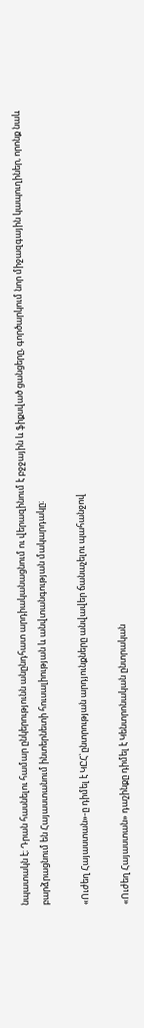նպատակն է։ Դրան հասնելու համար ընկերությունն անընդհատ արդիականացնում ու վերազինում է բջջային և ֆիքսված ցանցերը, գործարկում նոր միջազգային կապուղիներ, որոնք նաև բարձրացնում են Հայաստանում ինտերնետի հուսալիության և անվտանգության մակարդակը։

«Ուժեղ Հայաստան»-ը դիմել է ԿԸՀ`ընտրության արդյունքները անվավեր ճանաչելու պահանջով

«Ուժեղ Հայաստան» դաշինքը դիմել է Կենտրոնական ընտրական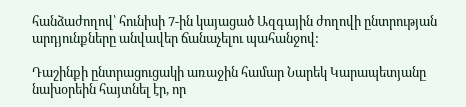հանձաժողով՝ հունիսի 7-ին կայացած Ազգային ժողովի ընտրության արդյունքները անվավեր ճանաչելու պահանջով:

Դաշինքի ընտրացուցակի առաջին համար Նարեկ Կարապետյանը նախօրեին հայտնել էր, որ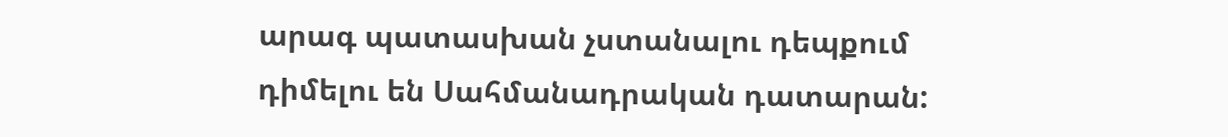արագ պատասխան չստանալու դեպքում դիմելու են Սահմանադրական դատարան: